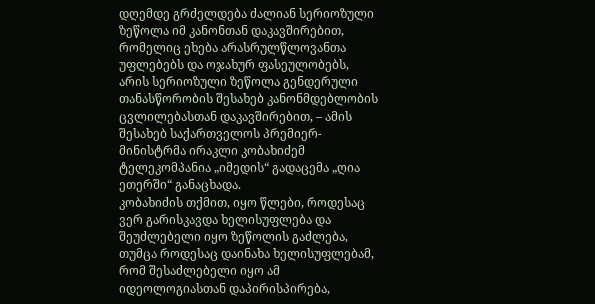დღემდე გრძელდება ძალიან სერიოზული ზეწოლა იმ კანონთან დაკავშირებით, რომელიც ეხება არასრულწლოვანთა უფლებებს და ოჯახურ ფასეულობებს, არის სერიოზული ზეწოლა გენდერული თანასწორობის შესახებ კანონმდებლობის ცვლილებასთან დაკავშირებით, – ამის შესახებ საქართველოს პრემიერ-მინისტრმა ირაკლი კობახიძემ ტელეკომპანია „იმედის“ გადაცემა „ღია ეთერში“ განაცხადა.
კობახიძის თქმით, იყო წლები, როდესაც ვერ გარისკავდა ხელისუფლება და შეუძლებელი იყო ზეწოლის გაძლება, თუმცა როდესაც დაინახა ხელისუფლებამ, რომ შესაძლებელი იყო ამ იდეოლოგიასთან დაპირისპირება,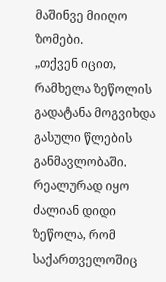მაშინვე მიიღო ზომები.
„თქვენ იცით, რამხელა ზეწოლის გადატანა მოგვიხდა გასული წლების განმავლობაში. რეალურად იყო ძალიან დიდი ზეწოლა, რომ საქართველოშიც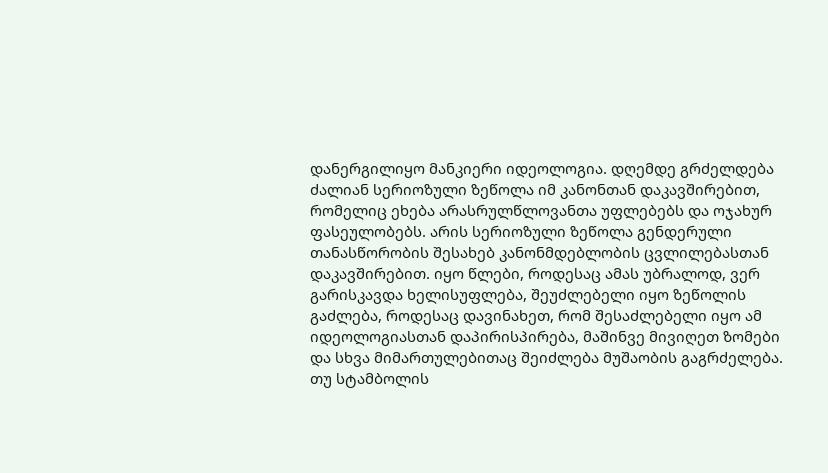დანერგილიყო მანკიერი იდეოლოგია. დღემდე გრძელდება ძალიან სერიოზული ზეწოლა იმ კანონთან დაკავშირებით, რომელიც ეხება არასრულწლოვანთა უფლებებს და ოჯახურ ფასეულობებს. არის სერიოზული ზეწოლა გენდერული თანასწორობის შესახებ კანონმდებლობის ცვლილებასთან დაკავშირებით. იყო წლები, როდესაც ამას უბრალოდ, ვერ გარისკავდა ხელისუფლება, შეუძლებელი იყო ზეწოლის გაძლება, როდესაც დავინახეთ, რომ შესაძლებელი იყო ამ იდეოლოგიასთან დაპირისპირება, მაშინვე მივიღეთ ზომები და სხვა მიმართულებითაც შეიძლება მუშაობის გაგრძელება. თუ სტამბოლის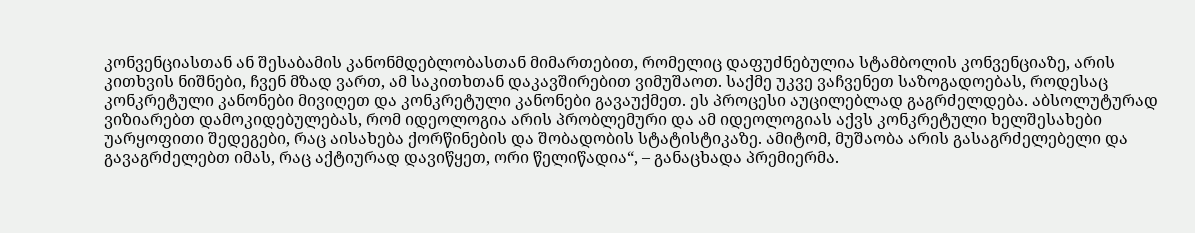კონვენციასთან ან შესაბამის კანონმდებლობასთან მიმართებით, რომელიც დაფუძნებულია სტამბოლის კონვენციაზე, არის კითხვის ნიშნები, ჩვენ მზად ვართ, ამ საკითხთან დაკავშირებით ვიმუშაოთ. საქმე უკვე ვაჩვენეთ საზოგადოებას, როდესაც კონკრეტული კანონები მივიღეთ და კონკრეტული კანონები გავაუქმეთ. ეს პროცესი აუცილებლად გაგრძელდება. აბსოლუტურად ვიზიარებთ დამოკიდებულებას, რომ იდეოლოგია არის პრობლემური და ამ იდეოლოგიას აქვს კონკრეტული ხელშესახები უარყოფითი შედეგები, რაც აისახება ქორწინების და შობადობის სტატისტიკაზე. ამიტომ, მუშაობა არის გასაგრძელებელი და გავაგრძელებთ იმას, რაც აქტიურად დავიწყეთ, ორი წელიწადია“, – განაცხადა პრემიერმა.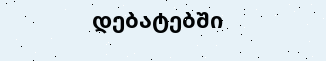დებატებში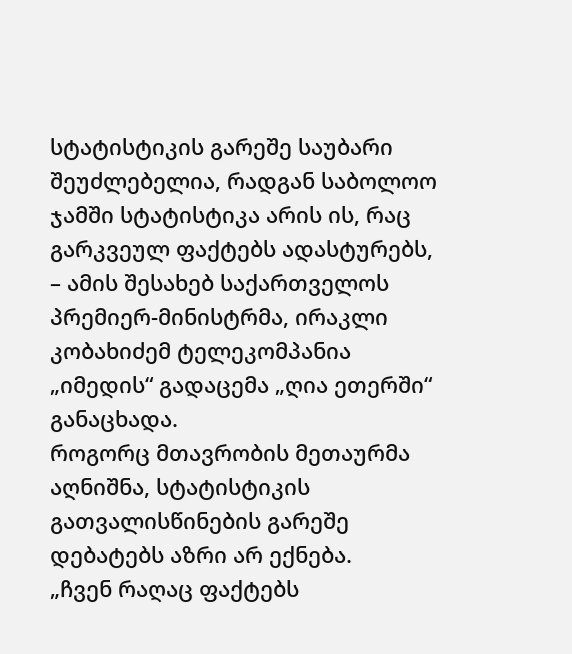სტატისტიკის გარეშე საუბარი შეუძლებელია, რადგან საბოლოო ჯამში სტატისტიკა არის ის, რაც გარკვეულ ფაქტებს ადასტურებს, – ამის შესახებ საქართველოს პრემიერ-მინისტრმა, ირაკლი კობახიძემ ტელეკომპანია „იმედის“ გადაცემა „ღია ეთერში“ განაცხადა.
როგორც მთავრობის მეთაურმა აღნიშნა, სტატისტიკის გათვალისწინების გარეშე დებატებს აზრი არ ექნება.
„ჩვენ რაღაც ფაქტებს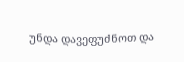უნდა დავეფუძნოთ და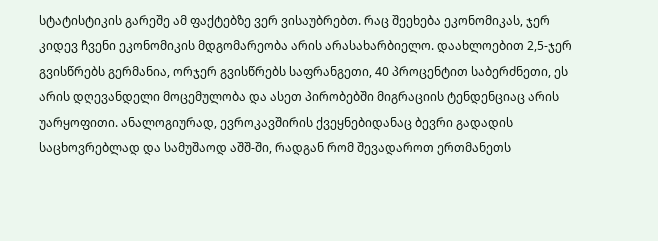სტატისტიკის გარეშე ამ ფაქტებზე ვერ ვისაუბრებთ. რაც შეეხება ეკონომიკას, ჯერ კიდევ ჩვენი ეკონომიკის მდგომარეობა არის არასახარბიელო. დაახლოებით 2,5-ჯერ გვისწრებს გერმანია, ორჯერ გვისწრებს საფრანგეთი, 40 პროცენტით საბერძნეთი, ეს არის დღევანდელი მოცემულობა და ასეთ პირობებში მიგრაციის ტენდენციაც არის უარყოფითი. ანალოგიურად, ევროკავშირის ქვეყნებიდანაც ბევრი გადადის საცხოვრებლად და სამუშაოდ აშშ-ში, რადგან რომ შევადაროთ ერთმანეთს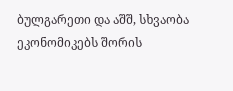ბულგარეთი და აშშ, სხვაობა ეკონომიკებს შორის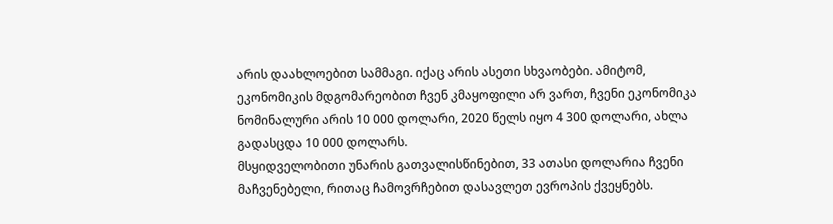არის დაახლოებით სამმაგი. იქაც არის ასეთი სხვაობები. ამიტომ, ეკონომიკის მდგომარეობით ჩვენ კმაყოფილი არ ვართ, ჩვენი ეკონომიკა ნომინალური არის 10 000 დოლარი, 2020 წელს იყო 4 300 დოლარი, ახლა გადასცდა 10 000 დოლარს.
მსყიდველობითი უნარის გათვალისწინებით, 33 ათასი დოლარია ჩვენი მაჩვენებელი, რითაც ჩამოვრჩებით დასავლეთ ევროპის ქვეყნებს.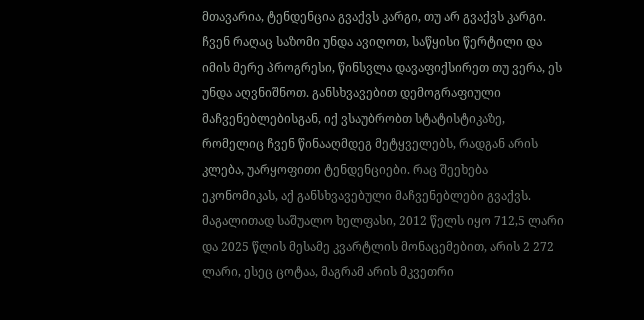მთავარია, ტენდენცია გვაქვს კარგი, თუ არ გვაქვს კარგი. ჩვენ რაღაც საზომი უნდა ავიღოთ, საწყისი წერტილი და იმის მერე პროგრესი, წინსვლა დავაფიქსირეთ თუ ვერა, ეს უნდა აღვნიშნოთ. განსხვავებით დემოგრაფიული მაჩვენებლებისგან, იქ ვსაუბრობთ სტატისტიკაზე, რომელიც ჩვენ წინააღმდეგ მეტყველებს, რადგან არის კლება, უარყოფითი ტენდენციები. რაც შეეხება ეკონომიკას, აქ განსხვავებული მაჩვენებლები გვაქვს. მაგალითად საშუალო ხელფასი, 2012 წელს იყო 712,5 ლარი და 2025 წლის მესამე კვარტლის მონაცემებით, არის 2 272 ლარი, ესეც ცოტაა, მაგრამ არის მკვეთრი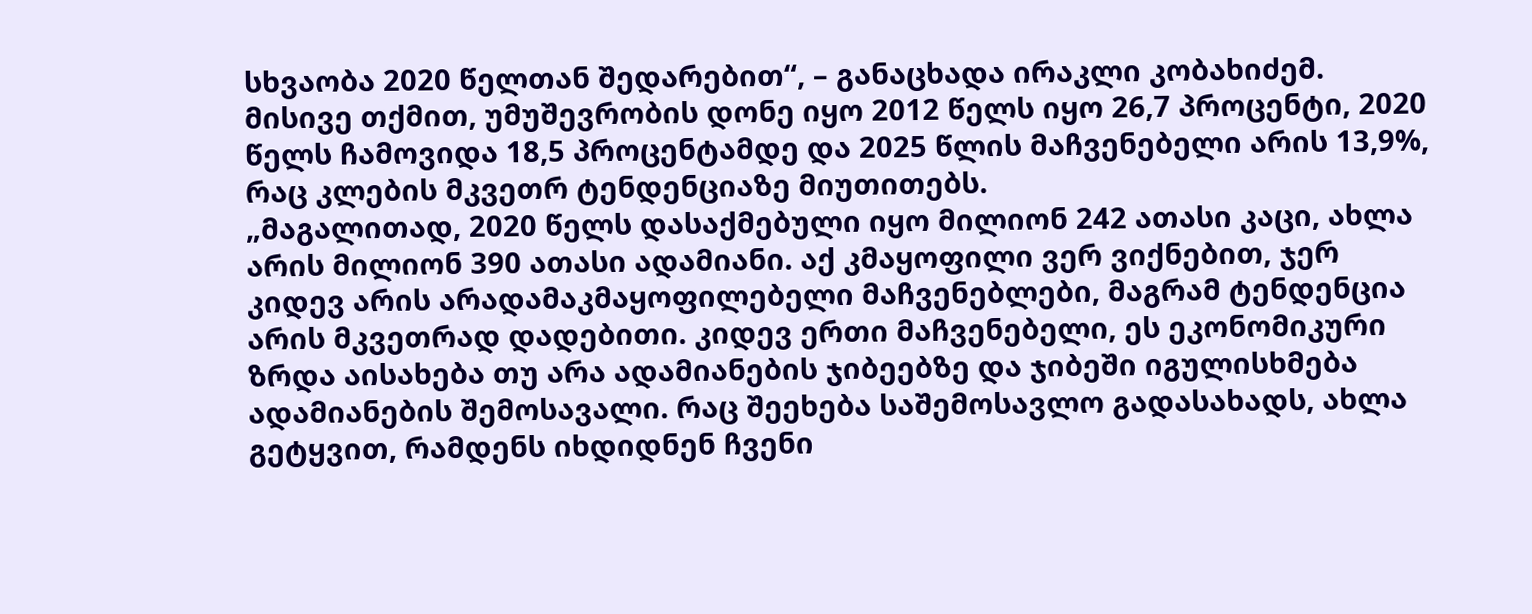სხვაობა 2020 წელთან შედარებით“, – განაცხადა ირაკლი კობახიძემ.
მისივე თქმით, უმუშევრობის დონე იყო 2012 წელს იყო 26,7 პროცენტი, 2020 წელს ჩამოვიდა 18,5 პროცენტამდე და 2025 წლის მაჩვენებელი არის 13,9%, რაც კლების მკვეთრ ტენდენციაზე მიუთითებს.
„მაგალითად, 2020 წელს დასაქმებული იყო მილიონ 242 ათასი კაცი, ახლა არის მილიონ 390 ათასი ადამიანი. აქ კმაყოფილი ვერ ვიქნებით, ჯერ კიდევ არის არადამაკმაყოფილებელი მაჩვენებლები, მაგრამ ტენდენცია არის მკვეთრად დადებითი. კიდევ ერთი მაჩვენებელი, ეს ეკონომიკური ზრდა აისახება თუ არა ადამიანების ჯიბეებზე და ჯიბეში იგულისხმება ადამიანების შემოსავალი. რაც შეეხება საშემოსავლო გადასახადს, ახლა გეტყვით, რამდენს იხდიდნენ ჩვენი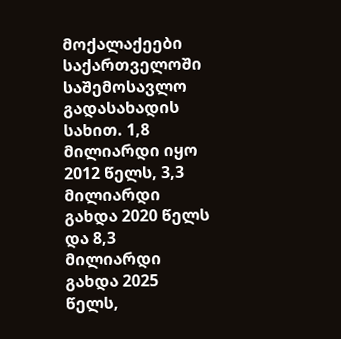მოქალაქეები საქართველოში საშემოსავლო გადასახადის სახით. 1,8 მილიარდი იყო 2012 წელს, 3,3 მილიარდი გახდა 2020 წელს და 8,3 მილიარდი გახდა 2025 წელს,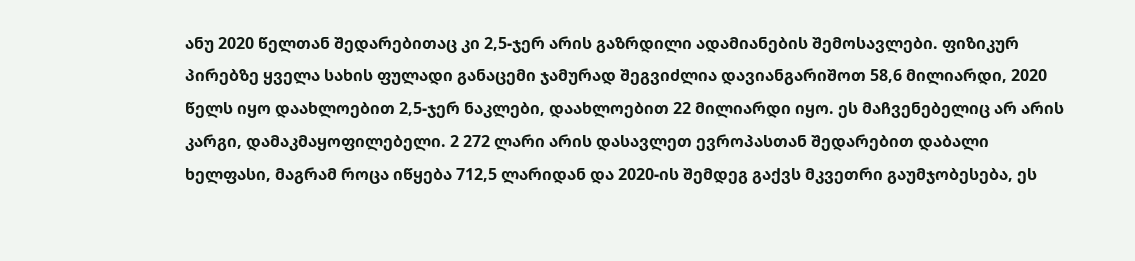ანუ 2020 წელთან შედარებითაც კი 2,5-ჯერ არის გაზრდილი ადამიანების შემოსავლები. ფიზიკურ პირებზე ყველა სახის ფულადი განაცემი ჯამურად შეგვიძლია დავიანგარიშოთ 58,6 მილიარდი, 2020 წელს იყო დაახლოებით 2,5-ჯერ ნაკლები, დაახლოებით 22 მილიარდი იყო. ეს მაჩვენებელიც არ არის კარგი, დამაკმაყოფილებელი. 2 272 ლარი არის დასავლეთ ევროპასთან შედარებით დაბალი ხელფასი, მაგრამ როცა იწყება 712,5 ლარიდან და 2020-ის შემდეგ გაქვს მკვეთრი გაუმჯობესება, ეს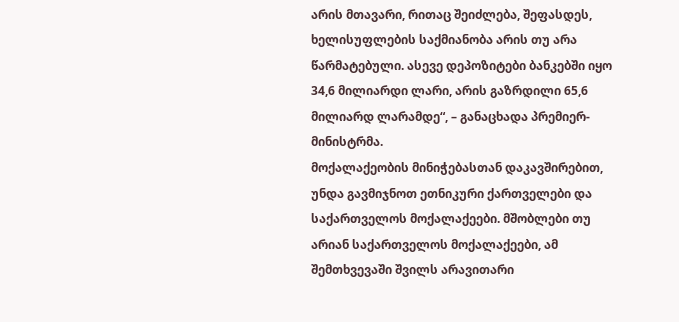არის მთავარი, რითაც შეიძლება, შეფასდეს, ხელისუფლების საქმიანობა არის თუ არა წარმატებული. ასევე დეპოზიტები ბანკებში იყო 34,6 მილიარდი ლარი, არის გაზრდილი 65,6 მილიარდ ლარამდე“, – განაცხადა პრემიერ-მინისტრმა.
მოქალაქეობის მინიჭებასთან დაკავშირებით, უნდა გავმიჯნოთ ეთნიკური ქართველები და საქართველოს მოქალაქეები. მშობლები თუ არიან საქართველოს მოქალაქეები, ამ შემთხვევაში შვილს არავითარი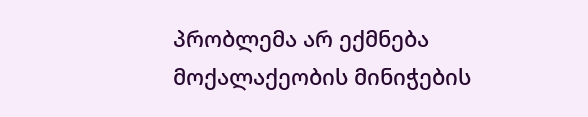პრობლემა არ ექმნება მოქალაქეობის მინიჭების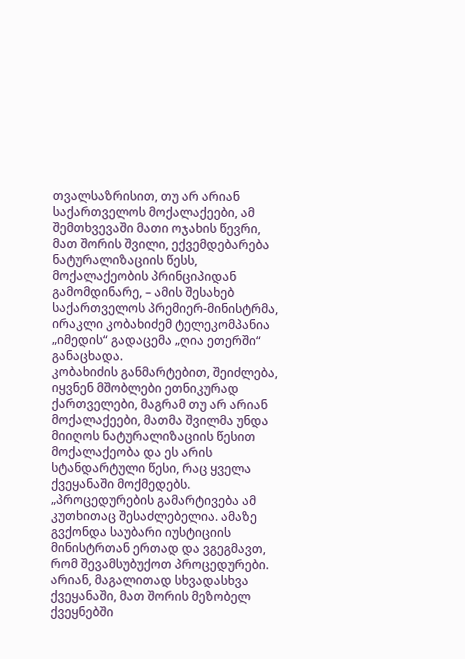თვალსაზრისით, თუ არ არიან საქართველოს მოქალაქეები, ამ შემთხვევაში მათი ოჯახის წევრი, მათ შორის შვილი, ექვემდებარება ნატურალიზაციის წესს, მოქალაქეობის პრინციპიდან გამომდინარე, – ამის შესახებ საქართველოს პრემიერ-მინისტრმა, ირაკლი კობახიძემ ტელეკომპანია „იმედის“ გადაცემა „ღია ეთერში“ განაცხადა.
კობახიძის განმარტებით, შეიძლება, იყვნენ მშობლები ეთნიკურად ქართველები, მაგრამ თუ არ არიან მოქალაქეები, მათმა შვილმა უნდა მიიღოს ნატურალიზაციის წესით მოქალაქეობა და ეს არის სტანდარტული წესი, რაც ყველა ქვეყანაში მოქმედებს.
„პროცედურების გამარტივება ამ კუთხითაც შესაძლებელია. ამაზე გვქონდა საუბარი იუსტიციის მინისტრთან ერთად და ვგეგმავთ, რომ შევამსუბუქოთ პროცედურები. არიან, მაგალითად სხვადასხვა ქვეყანაში, მათ შორის მეზობელ ქვეყნებში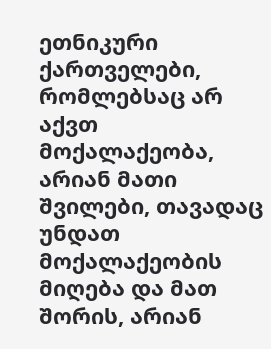ეთნიკური ქართველები, რომლებსაც არ აქვთ მოქალაქეობა, არიან მათი შვილები, თავადაც უნდათ მოქალაქეობის მიღება და მათ შორის, არიან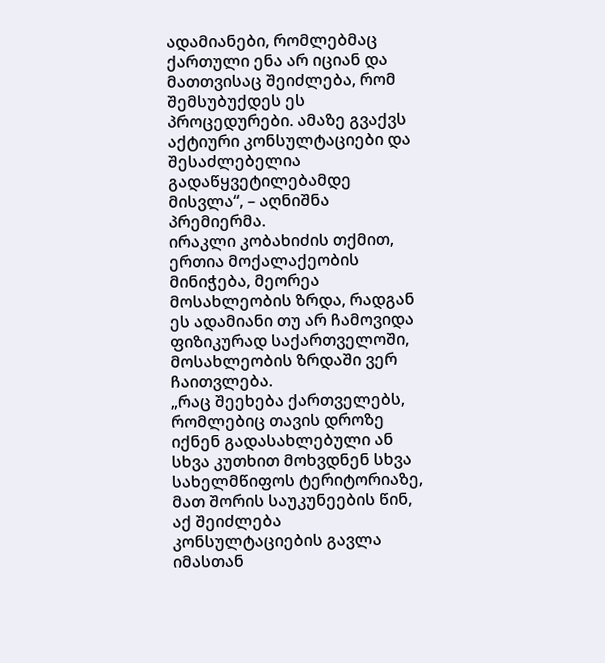ადამიანები, რომლებმაც ქართული ენა არ იციან და მათთვისაც შეიძლება, რომ შემსუბუქდეს ეს პროცედურები. ამაზე გვაქვს აქტიური კონსულტაციები და შესაძლებელია გადაწყვეტილებამდე მისვლა“, – აღნიშნა პრემიერმა.
ირაკლი კობახიძის თქმით, ერთია მოქალაქეობის მინიჭება, მეორეა მოსახლეობის ზრდა, რადგან ეს ადამიანი თუ არ ჩამოვიდა ფიზიკურად საქართველოში, მოსახლეობის ზრდაში ვერ ჩაითვლება.
„რაც შეეხება ქართველებს, რომლებიც თავის დროზე იქნენ გადასახლებული ან სხვა კუთხით მოხვდნენ სხვა სახელმწიფოს ტერიტორიაზე, მათ შორის საუკუნეების წინ, აქ შეიძლება კონსულტაციების გავლა იმასთან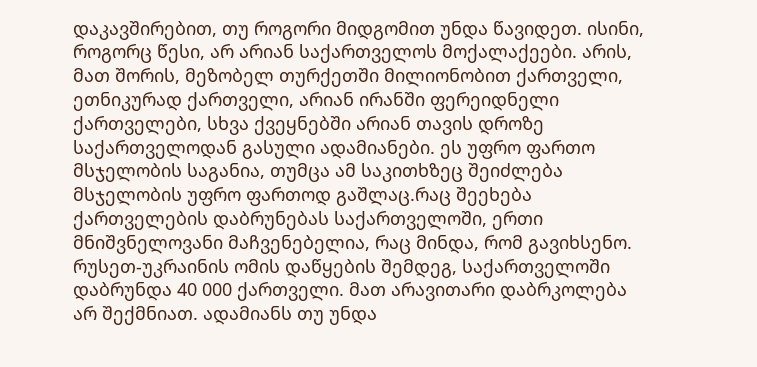დაკავშირებით, თუ როგორი მიდგომით უნდა წავიდეთ. ისინი, როგორც წესი, არ არიან საქართველოს მოქალაქეები. არის, მათ შორის, მეზობელ თურქეთში მილიონობით ქართველი, ეთნიკურად ქართველი, არიან ირანში ფერეიდნელი ქართველები, სხვა ქვეყნებში არიან თავის დროზე საქართველოდან გასული ადამიანები. ეს უფრო ფართო მსჯელობის საგანია, თუმცა ამ საკითხზეც შეიძლება მსჯელობის უფრო ფართოდ გაშლაც.რაც შეეხება ქართველების დაბრუნებას საქართველოში, ერთი მნიშვნელოვანი მაჩვენებელია, რაც მინდა, რომ გავიხსენო. რუსეთ-უკრაინის ომის დაწყების შემდეგ, საქართველოში დაბრუნდა 40 000 ქართველი. მათ არავითარი დაბრკოლება არ შექმნიათ. ადამიანს თუ უნდა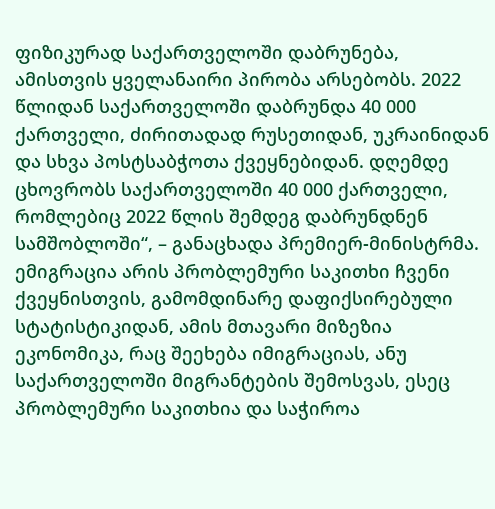ფიზიკურად საქართველოში დაბრუნება, ამისთვის ყველანაირი პირობა არსებობს. 2022 წლიდან საქართველოში დაბრუნდა 40 000 ქართველი, ძირითადად რუსეთიდან, უკრაინიდან და სხვა პოსტსაბჭოთა ქვეყნებიდან. დღემდე ცხოვრობს საქართველოში 40 000 ქართველი, რომლებიც 2022 წლის შემდეგ დაბრუნდნენ სამშობლოში“, – განაცხადა პრემიერ-მინისტრმა.
ემიგრაცია არის პრობლემური საკითხი ჩვენი ქვეყნისთვის, გამომდინარე დაფიქსირებული სტატისტიკიდან, ამის მთავარი მიზეზია ეკონომიკა, რაც შეეხება იმიგრაციას, ანუ საქართველოში მიგრანტების შემოსვას, ესეც პრობლემური საკითხია და საჭიროა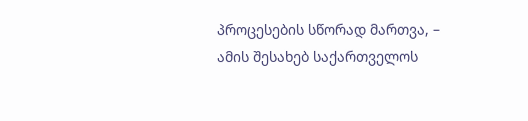პროცესების სწორად მართვა, – ამის შესახებ საქართველოს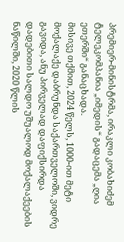პრემიერ-მინისტრმა, ირაკლი კობახიძემ ტელეკომპანია „იმედის“ გადაცემა „ღია ეთერში“ განაცხადა.
მისივე თქმით, 2024 წელს, 1000-ით მეტი მოქალაქე დაბრუნდა საქართველოში, ვიდრე გავიდა, ანუ პირველად დაფიქსირდა დადებითი სალდო უშუალოდ მოქალაქეების ნაწილში, 2020 წლის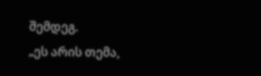შემდეგ.
„ეს არის თემა,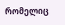რომელიც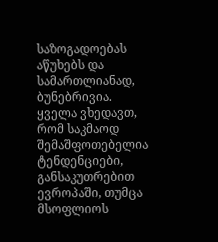საზოგადოებას აწუხებს და სამართლიანად, ბუნებრივია. ყველა ვხედავთ, რომ საკმაოდ შემაშფოთებელია ტენდენციები, განსაკუთრებით ევროპაში, თუმცა მსოფლიოს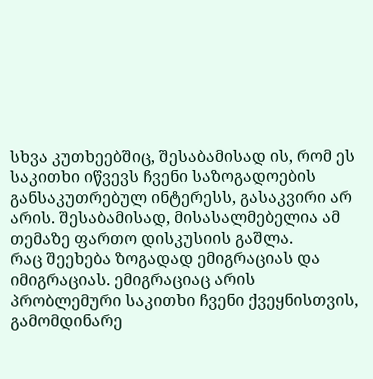სხვა კუთხეებშიც, შესაბამისად ის, რომ ეს საკითხი იწვევს ჩვენი საზოგადოების განსაკუთრებულ ინტერესს, გასაკვირი არ არის. შესაბამისად, მისასალმებელია ამ თემაზე ფართო დისკუსიის გაშლა.
რაც შეეხება ზოგადად ემიგრაციას და იმიგრაციას. ემიგრაციაც არის პრობლემური საკითხი ჩვენი ქვეყნისთვის, გამომდინარე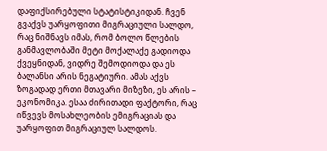დაფიქსირებული სტატისტიკიდან. ჩვენ გვაქვს უარყოფითი მიგრაციული სალდო, რაც ნიშნავს იმას, რომ ბოლო წლების განმავლობაში მეტი მოქალაქე გადიოდა ქვეყნიდან, ვიდრე შემოდიოდა და ეს ბალანსი არის ნეგატიური. ამას აქვს ზოგადად ერთი მთავარი მიზეზი, ეს არის – ეკონომიკა. ესაა ძირითადი ფაქტორი, რაც იწვევს მოსახლეობის ემიგრაციას და უარყოფით მიგრაციულ სალდოს.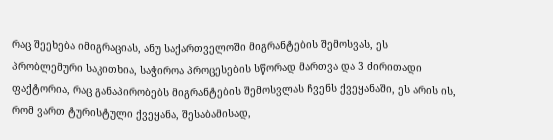რაც შეეხება იმიგრაციას, ანუ საქართველოში მიგრანტების შემოსვას, ეს პრობლემური საკითხია, საჭიროა პროცესების სწორად მართვა და 3 ძირითადი ფაქტორია, რაც განაპირობებს მიგრანტების შემოსვლას ჩვენს ქვეყანაში, ეს არის ის, რომ ვართ ტურისტული ქვეყანა, შესაბამისად,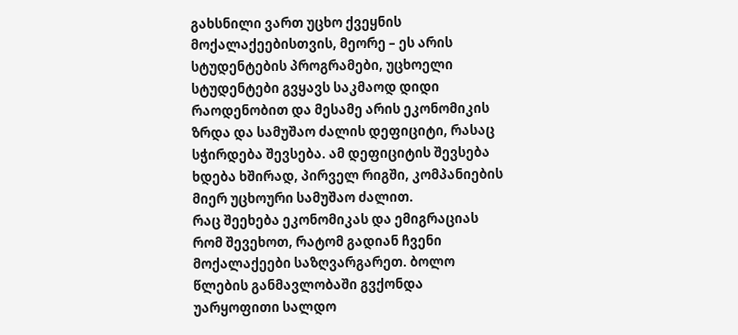გახსნილი ვართ უცხო ქვეყნის მოქალაქეებისთვის, მეორე – ეს არის სტუდენტების პროგრამები, უცხოელი სტუდენტები გვყავს საკმაოდ დიდი რაოდენობით და მესამე არის ეკონომიკის ზრდა და სამუშაო ძალის დეფიციტი, რასაც სჭირდება შევსება. ამ დეფიციტის შევსება ხდება ხშირად, პირველ რიგში, კომპანიების მიერ უცხოური სამუშაო ძალით.
რაც შეეხება ეკონომიკას და ემიგრაციას რომ შევეხოთ, რატომ გადიან ჩვენი მოქალაქეები საზღვარგარეთ. ბოლო წლების განმავლობაში გვქონდა უარყოფითი სალდო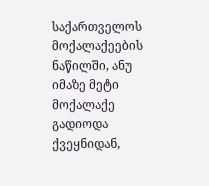საქართველოს მოქალაქეების ნაწილში, ანუ იმაზე მეტი მოქალაქე გადიოდა ქვეყნიდან,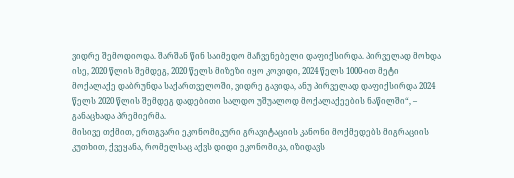ვიდრე შემოდიოდა. შარშან წინ საიმედო მაჩვენებელი დაფიქსირდა. პირველად მოხდა ისე, 2020 წლის შემდეგ, 2020 წელს მიზეზი იყო კოვიდი, 2024 წელს 1000-ით მეტი მოქალაქე დაბრუნდა საქართველოში, ვიდრე გავიდა, ანუ პირველად დაფიქსირდა 2024 წელს 2020 წლის შემდეგ დადებითი სალდო უშუალოდ მოქალაქეების ნაწილში“, – განაცხადა პრემიერმა.
მისივე თქმით, ერთგვარი ეკონომიკური გრავიტაციის კანონი მოქმედებს მიგრაციის კუთხით, ქვეყანა, რომელსაც აქვს დიდი ეკონომიკა, იზიდავს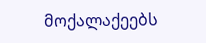მოქალაქეებს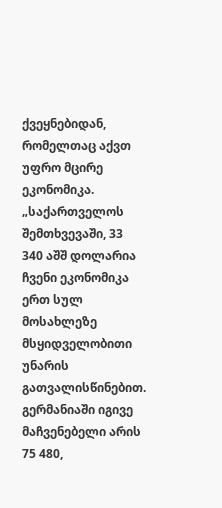ქვეყნებიდან, რომელთაც აქვთ უფრო მცირე ეკონომიკა.
„საქართველოს შემთხვევაში, 33 340 აშშ დოლარია ჩვენი ეკონომიკა ერთ სულ მოსახლეზე მსყიდველობითი უნარის გათვალისწინებით. გერმანიაში იგივე მაჩვენებელი არის 75 480,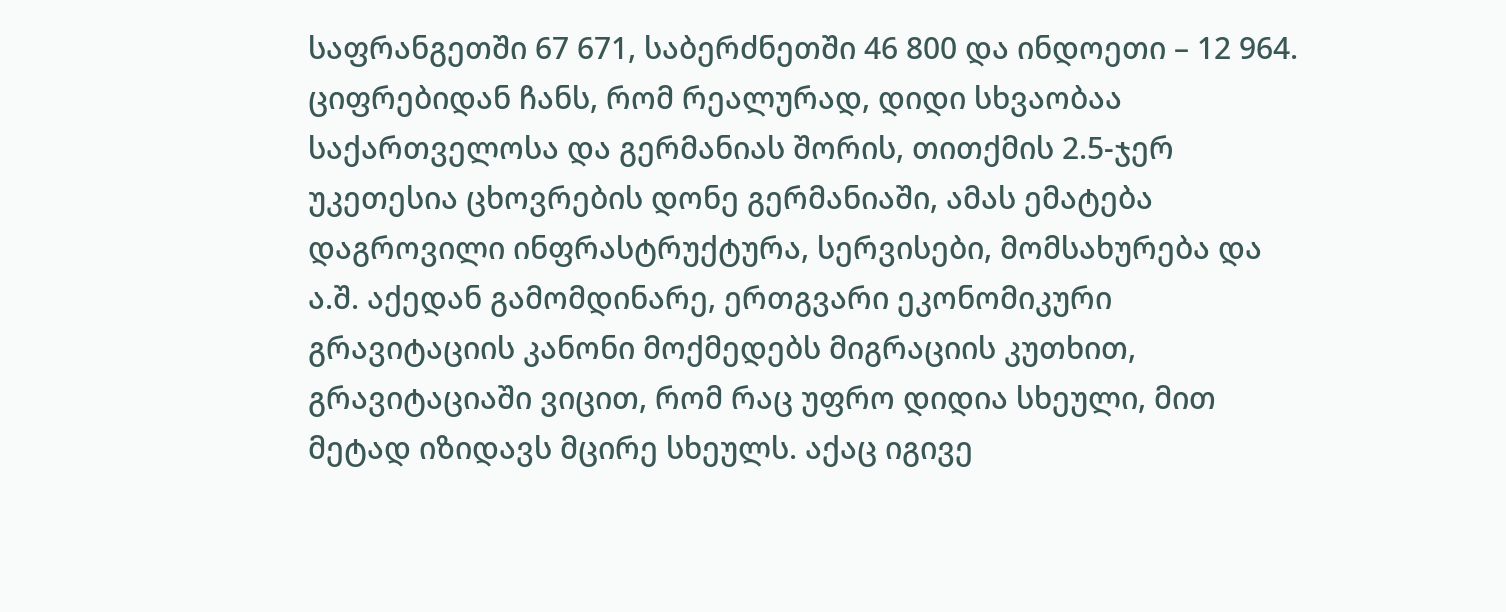საფრანგეთში 67 671, საბერძნეთში 46 800 და ინდოეთი – 12 964. ციფრებიდან ჩანს, რომ რეალურად, დიდი სხვაობაა საქართველოსა და გერმანიას შორის, თითქმის 2.5-ჯერ უკეთესია ცხოვრების დონე გერმანიაში, ამას ემატება დაგროვილი ინფრასტრუქტურა, სერვისები, მომსახურება და ა.შ. აქედან გამომდინარე, ერთგვარი ეკონომიკური გრავიტაციის კანონი მოქმედებს მიგრაციის კუთხით, გრავიტაციაში ვიცით, რომ რაც უფრო დიდია სხეული, მით მეტად იზიდავს მცირე სხეულს. აქაც იგივე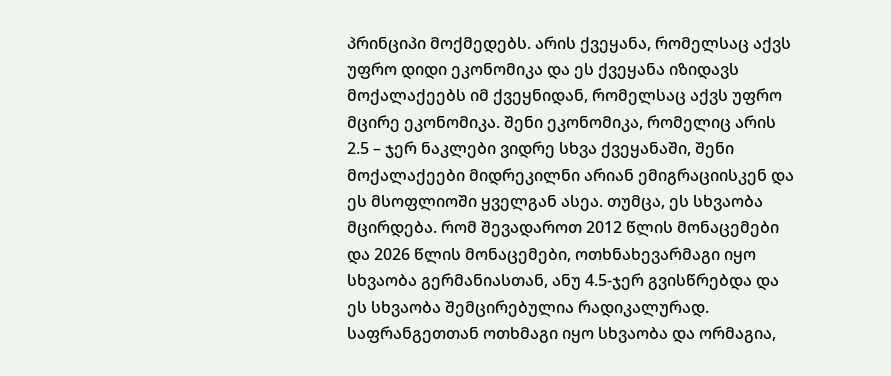პრინციპი მოქმედებს. არის ქვეყანა, რომელსაც აქვს უფრო დიდი ეკონომიკა და ეს ქვეყანა იზიდავს მოქალაქეებს იმ ქვეყნიდან, რომელსაც აქვს უფრო მცირე ეკონომიკა. შენი ეკონომიკა, რომელიც არის 2.5 – ჯერ ნაკლები ვიდრე სხვა ქვეყანაში, შენი მოქალაქეები მიდრეკილნი არიან ემიგრაციისკენ და ეს მსოფლიოში ყველგან ასეა. თუმცა, ეს სხვაობა მცირდება. რომ შევადაროთ 2012 წლის მონაცემები და 2026 წლის მონაცემები, ოთხნახევარმაგი იყო სხვაობა გერმანიასთან, ანუ 4.5-ჯერ გვისწრებდა და ეს სხვაობა შემცირებულია რადიკალურად. საფრანგეთთან ოთხმაგი იყო სხვაობა და ორმაგია,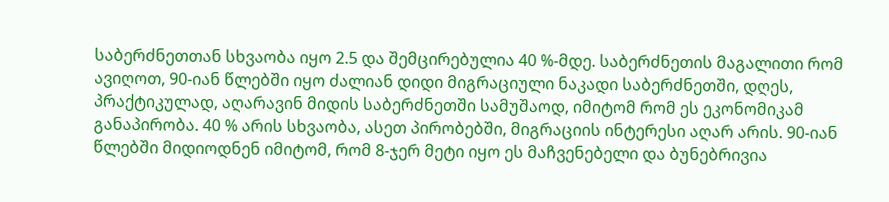საბერძნეთთან სხვაობა იყო 2.5 და შემცირებულია 40 %-მდე. საბერძნეთის მაგალითი რომ ავიღოთ, 90-იან წლებში იყო ძალიან დიდი მიგრაციული ნაკადი საბერძნეთში, დღეს, პრაქტიკულად, აღარავინ მიდის საბერძნეთში სამუშაოდ, იმიტომ რომ ეს ეკონომიკამ განაპირობა. 40 % არის სხვაობა, ასეთ პირობებში, მიგრაციის ინტერესი აღარ არის. 90-იან წლებში მიდიოდნენ იმიტომ, რომ 8-ჯერ მეტი იყო ეს მაჩვენებელი და ბუნებრივია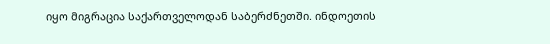იყო მიგრაცია საქართველოდან საბერძნეთში. ინდოეთის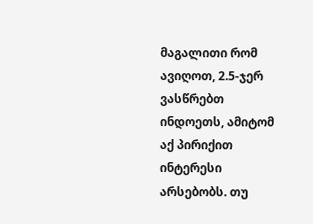მაგალითი რომ ავიღოთ, 2.5-ჯერ ვასწრებთ ინდოეთს, ამიტომ აქ პირიქით ინტერესი არსებობს. თუ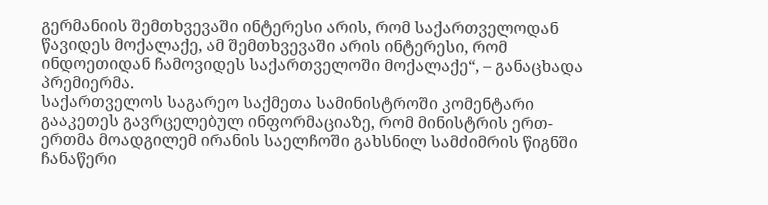გერმანიის შემთხვევაში ინტერესი არის, რომ საქართველოდან წავიდეს მოქალაქე, ამ შემთხვევაში არის ინტერესი, რომ ინდოეთიდან ჩამოვიდეს საქართველოში მოქალაქე“, – განაცხადა პრემიერმა.
საქართველოს საგარეო საქმეთა სამინისტროში კომენტარი გააკეთეს გავრცელებულ ინფორმაციაზე, რომ მინისტრის ერთ-ერთმა მოადგილემ ირანის საელჩოში გახსნილ სამძიმრის წიგნში ჩანაწერი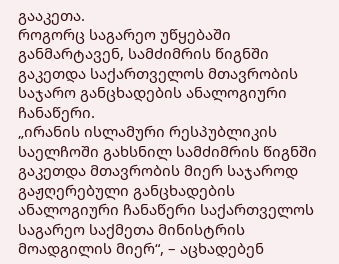გააკეთა.
როგორც საგარეო უწყებაში განმარტავენ, სამძიმრის წიგნში გაკეთდა საქართველოს მთავრობის საჯარო განცხადების ანალოგიური ჩანაწერი.
„ირანის ისლამური რესპუბლიკის საელჩოში გახსნილ სამძიმრის წიგნში გაკეთდა მთავრობის მიერ საჯაროდ გაჟღერებული განცხადების ანალოგიური ჩანაწერი საქართველოს საგარეო საქმეთა მინისტრის მოადგილის მიერ“, – აცხადებენ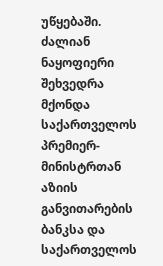უწყებაში.
ძალიან ნაყოფიერი შეხვედრა მქონდა საქართველოს პრემიერ-მინისტრთან აზიის განვითარების ბანკსა და საქართველოს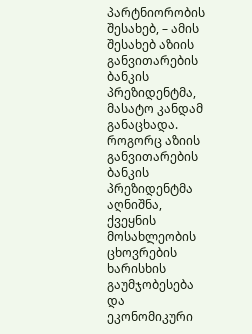პარტნიორობის შესახებ, – ამის შესახებ აზიის განვითარების ბანკის პრეზიდენტმა, მასატო კანდამ განაცხადა.
როგორც აზიის განვითარების ბანკის პრეზიდენტმა აღნიშნა, ქვეყნის მოსახლეობის ცხოვრების ხარისხის გაუმჯობესება და ეკონომიკური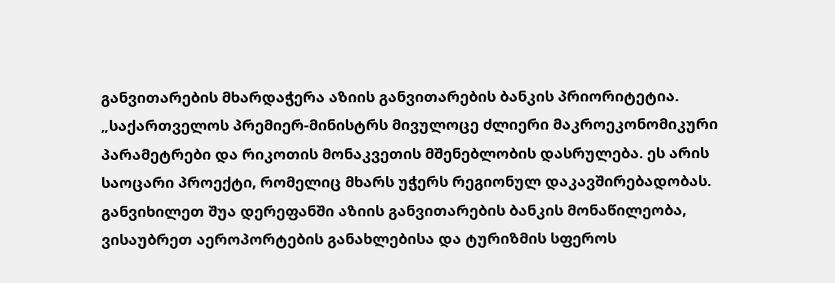განვითარების მხარდაჭერა აზიის განვითარების ბანკის პრიორიტეტია.
„საქართველოს პრემიერ-მინისტრს მივულოცე ძლიერი მაკროეკონომიკური პარამეტრები და რიკოთის მონაკვეთის მშენებლობის დასრულება. ეს არის საოცარი პროექტი, რომელიც მხარს უჭერს რეგიონულ დაკავშირებადობას. განვიხილეთ შუა დერეფანში აზიის განვითარების ბანკის მონაწილეობა, ვისაუბრეთ აეროპორტების განახლებისა და ტურიზმის სფეროს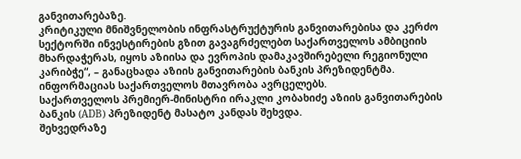განვითარებაზე.
კრიტიკული მნიშვნელობის ინფრასტრუქტურის განვითარებისა და კერძო სექტორში ინვესტირების გზით გავაგრძელებთ საქართველოს ამბიციის მხარდაჭერას, იყოს აზიისა და ევროპის დამაკავშირებელი რეგიონული კარიბჭე“, – განაცხადა აზიის განვითარების ბანკის პრეზიდენტმა.
ინფორმაციას საქართველოს მთავრობა ავრცელებს.
საქართველოს პრემიერ-მინისტრი ირაკლი კობახიძე აზიის განვითარების ბანკის (ADB) პრეზიდენტ მასატო კანდას შეხვდა.
შეხვედრაზე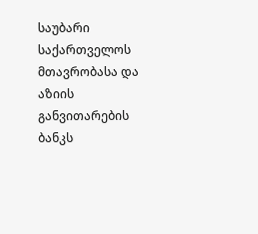საუბარი საქართველოს მთავრობასა და აზიის განვითარების ბანკს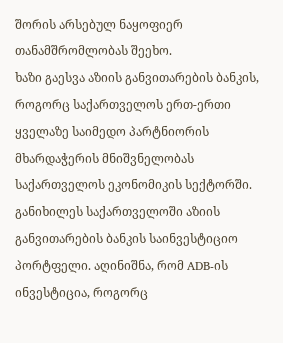შორის არსებულ ნაყოფიერ თანამშრომლობას შეეხო.
ხაზი გაესვა აზიის განვითარების ბანკის, როგორც საქართველოს ერთ-ერთი ყველაზე საიმედო პარტნიორის მხარდაჭერის მნიშვნელობას საქართველოს ეკონომიკის სექტორში.
განიხილეს საქართველოში აზიის განვითარების ბანკის საინვესტიციო პორტფელი. აღინიშნა, რომ ADB-ის ინვესტიცია, როგორც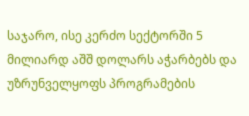საჯარო, ისე კერძო სექტორში 5 მილიარდ აშშ დოლარს აჭარბებს და უზრუნველყოფს პროგრამების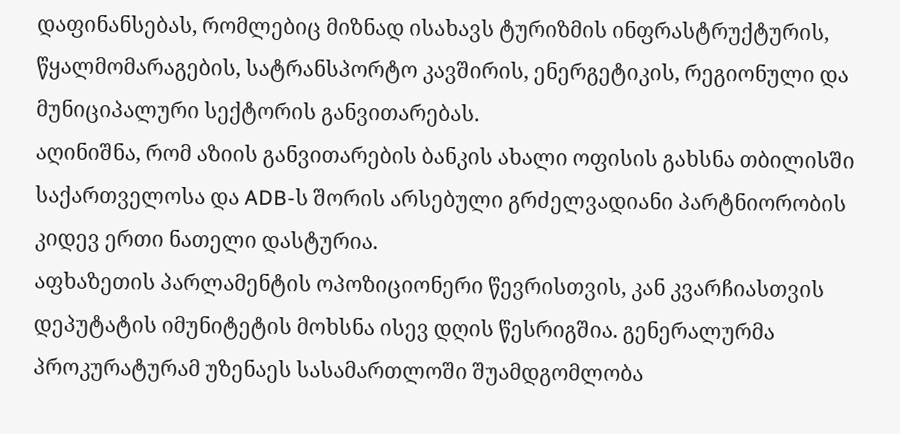დაფინანსებას, რომლებიც მიზნად ისახავს ტურიზმის ინფრასტრუქტურის, წყალმომარაგების, სატრანსპორტო კავშირის, ენერგეტიკის, რეგიონული და მუნიციპალური სექტორის განვითარებას.
აღინიშნა, რომ აზიის განვითარების ბანკის ახალი ოფისის გახსნა თბილისში საქართველოსა და ADB-ს შორის არსებული გრძელვადიანი პარტნიორობის კიდევ ერთი ნათელი დასტურია.
აფხაზეთის პარლამენტის ოპოზიციონერი წევრისთვის, კან კვარჩიასთვის დეპუტატის იმუნიტეტის მოხსნა ისევ დღის წესრიგშია. გენერალურმა პროკურატურამ უზენაეს სასამართლოში შუამდგომლობა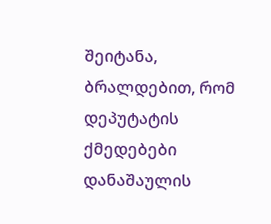შეიტანა, ბრალდებით, რომ დეპუტატის ქმედებები დანაშაულის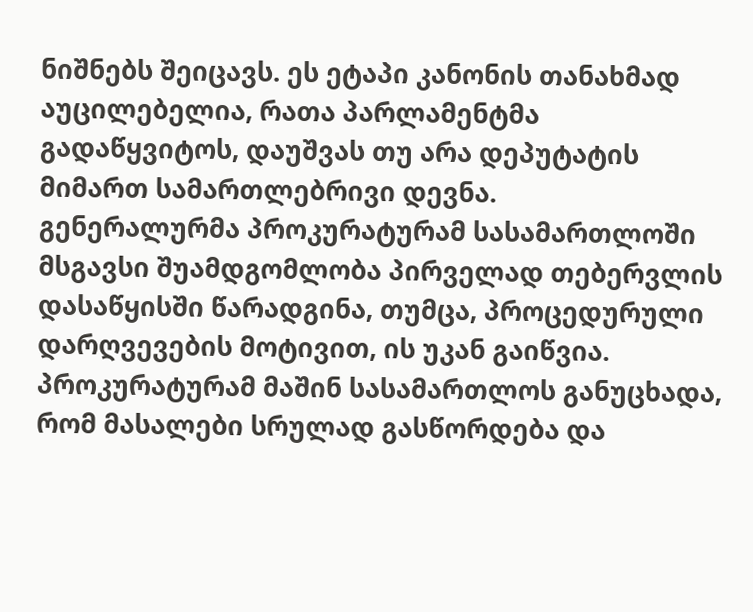ნიშნებს შეიცავს. ეს ეტაპი კანონის თანახმად აუცილებელია, რათა პარლამენტმა გადაწყვიტოს, დაუშვას თუ არა დეპუტატის მიმართ სამართლებრივი დევნა.
გენერალურმა პროკურატურამ სასამართლოში მსგავსი შუამდგომლობა პირველად თებერვლის დასაწყისში წარადგინა, თუმცა, პროცედურული დარღვევების მოტივით, ის უკან გაიწვია. პროკურატურამ მაშინ სასამართლოს განუცხადა, რომ მასალები სრულად გასწორდება და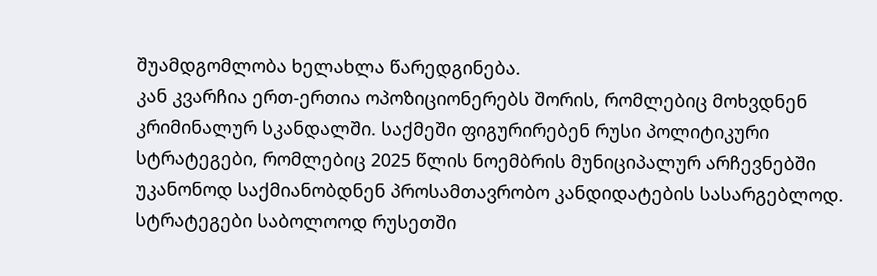შუამდგომლობა ხელახლა წარედგინება.
კან კვარჩია ერთ-ერთია ოპოზიციონერებს შორის, რომლებიც მოხვდნენ კრიმინალურ სკანდალში. საქმეში ფიგურირებენ რუსი პოლიტიკური სტრატეგები, რომლებიც 2025 წლის ნოემბრის მუნიციპალურ არჩევნებში უკანონოდ საქმიანობდნენ პროსამთავრობო კანდიდატების სასარგებლოდ. სტრატეგები საბოლოოდ რუსეთში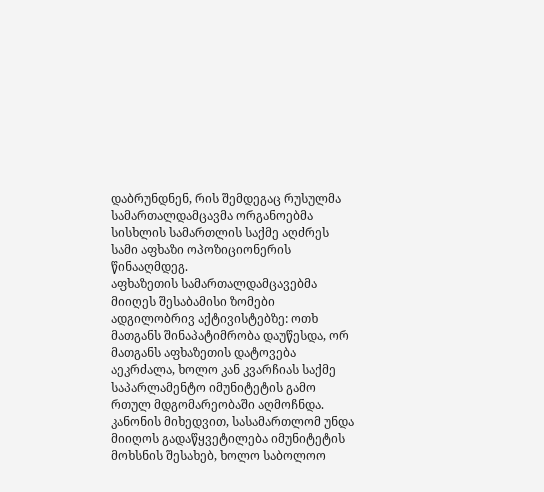დაბრუნდნენ, რის შემდეგაც რუსულმა სამართალდამცავმა ორგანოებმა სისხლის სამართლის საქმე აღძრეს სამი აფხაზი ოპოზიციონერის წინააღმდეგ.
აფხაზეთის სამართალდამცავებმა მიიღეს შესაბამისი ზომები ადგილობრივ აქტივისტებზე: ოთხ მათგანს შინაპატიმრობა დაუწესდა, ორ მათგანს აფხაზეთის დატოვება აეკრძალა, ხოლო კან კვარჩიას საქმე საპარლამენტო იმუნიტეტის გამო რთულ მდგომარეობაში აღმოჩნდა. კანონის მიხედვით, სასამართლომ უნდა მიიღოს გადაწყვეტილება იმუნიტეტის მოხსნის შესახებ, ხოლო საბოლოო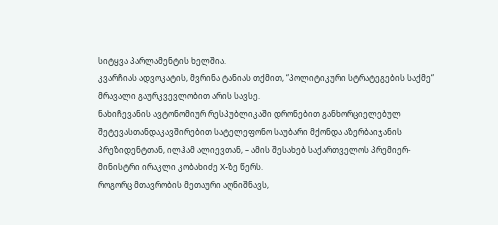სიტყვა პარლამენტის ხელშია.
კვარჩიას ადვოკატის, მვრინა ტანიას თქმით, “პოლიტიკური სტრატეგების საქმე“ მრავალი გაურკვევლობით არის სავსე.
ნახიჩევანის ავტონომიურ რესპუბლიკაში დრონებით განხორციელებულ შეტევასთანდაკავშირებით სატელეფონო საუბარი მქონდა აზერბაიჯანის პრეზიდენტთან, ილჰამ ალიევთან, – ამის შესახებ საქართველოს პრემიერ-მინისტრი ირაკლი კობახიძე X-ზე წერს.
როგორც მთავრობის მეთაური აღნიშნავს,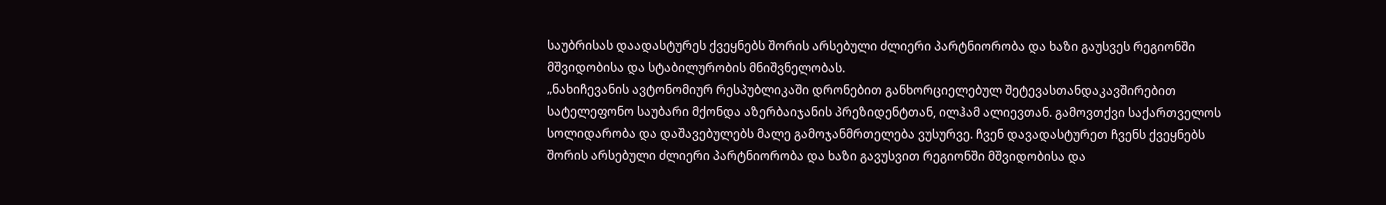საუბრისას დაადასტურეს ქვეყნებს შორის არსებული ძლიერი პარტნიორობა და ხაზი გაუსვეს რეგიონში მშვიდობისა და სტაბილურობის მნიშვნელობას.
„ნახიჩევანის ავტონომიურ რესპუბლიკაში დრონებით განხორციელებულ შეტევასთანდაკავშირებით სატელეფონო საუბარი მქონდა აზერბაიჯანის პრეზიდენტთან, ილჰამ ალიევთან. გამოვთქვი საქართველოს სოლიდარობა და დაშავებულებს მალე გამოჯანმრთელება ვუსურვე. ჩვენ დავადასტურეთ ჩვენს ქვეყნებს შორის არსებული ძლიერი პარტნიორობა და ხაზი გავუსვით რეგიონში მშვიდობისა და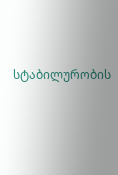სტაბილურობის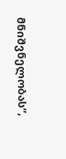მნიშვნელობას“,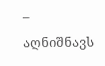– აღნიშნავს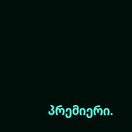პრემიერი.